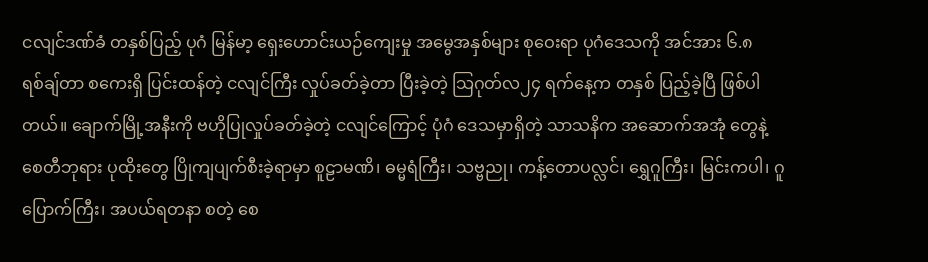ငလျင်ဒဏ်ခံ တနှစ်ပြည့် ပုဂံ မြန်မာ့ ရှေးဟောင်းယဉ်ကျေးမှု အမွေအနှစ်များ စုဝေးရာ ပုဂံဒေသကို အင်အား ၆.၈ရစ်ချ်တာ စကေးရှိ ပြင်းထန်တဲ့ ငလျင်ကြီး လှုပ်ခတ်ခဲ့တာ ပြီးခဲ့တဲ့ သြဂုတ်လ၂၄ ရက်နေ့က တနှစ် ပြည့်ခဲ့ပြီ ဖြစ်ပါတယ်။ ချောက်မြို့အနီးကို ဗဟိုပြုလှုပ်ခတ်ခဲ့တဲ့ ငလျင်ကြောင့် ပုံဂံ ဒေသမှာရှိတဲ့ သာသနိက အဆောက်အအုံ တွေနဲ့ စေတီဘုရား ပုထိုးတွေ ပြိုကျပျက်စီးခဲ့ရာမှာ စူဠာမဏိ၊ ဓမ္မရံကြီး၊ သဗ္ဗညု၊ ကန့်တောပလ္လင်၊ ရွှေဂူကြီး၊ မြင်းကပါ၊ ဂူပြောက်ကြီး၊ အပယ်ရတနာ စတဲ့ စေ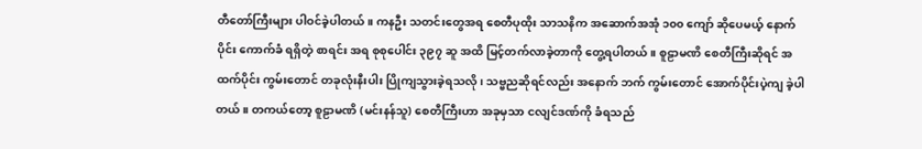တီတော်ကြီးများ ပါဝင်ခဲ့ပါတယ်။ ကနဦး သတင်းတွေအရ စေတီပုထိုး သာသနိက အဆောက်အအုံ ၁၀၀ ကျော် ဆိုပေမယ့် နောက်ပိုင်း ကောက်ခံ ရရှိတဲ့ စာရင်း အရ စုစုပေါင်း ၃၉၇ ဆူ အထိ မြင့်တက်လာခဲ့တာကို တွေ့ရပါတယ်။ စူဠာမဏိ စေတီကြီးဆိုရင် အထက်ပိုင်း ကွမ်းတောင် တခုလုံးနီးပါး ပြိုကျသွားခဲ့ရသလို၊ သဗ္ဗညဆိုရင်လည်း အနောက် ဘက် ကွမ်းတောင် အောက်ပိုင်းပဲ့ကျ ခဲ့ပါတယ်။ တကယ်တော့ စူဠာမဏိ (မင်းနန်သူ) စေတီကြီးဟာ အခုမှသာ ငလျင်ဒဏ်ကို ခံရသည်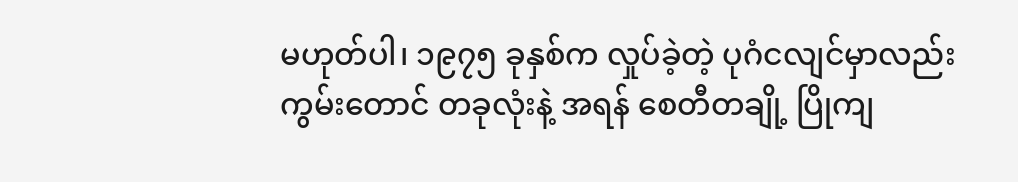မဟုတ်ပါ၊ ၁၉၇၅ ခုနှစ်က လှုပ်ခဲ့တဲ့ ပုဂံငလျင်မှာလည်း ကွမ်းတောင် တခုလုံးနဲ့ အရန် စေတီတချို့ ပြိုကျ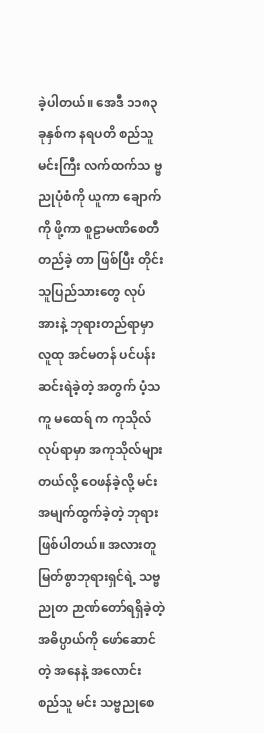ခဲ့ပါတယ်။ အေဒီ ၁၁၈၃ ခုနှစ်က နရပတိ စည်သူ မင်းကြီး လက်ထက်သ ဗ္ဗညုပုံစံကို ယူကာ ချောက်ကို ဖို့ကာ စူဠာမဏိစေတီ တည်ခဲ့ တာ ဖြစ်ပြီး တိုင်းသူပြည်သားတွေ လုပ်အားနဲ့ ဘုရားတည်ရာမှာ လူထု အင်မတန် ပင်ပန်းဆင်းရဲခဲ့တဲ့ အတွက် ပံ့သကူ မထေရ် က ကုသိုလ်လုပ်ရာမှာ အကုသိုလ်များတယ်လို့ ဝေဖန်ခဲ့လို့ မင်း အမျက်ထွက်ခဲ့တဲ့ ဘုရား ဖြစ်ပါတယ်။ အလားတူ မြတ်စွာဘုရားရှင်ရဲ့ သဗ္ဗညုတ ဉာဏ်တော်ရရှိခဲ့တဲ့ အဓိပ္ပာယ်ကို ဖော်ဆောင်တဲ့ အနေနဲ့ အလောင်း စည်သူ မင်း သဗ္ဗညုစေ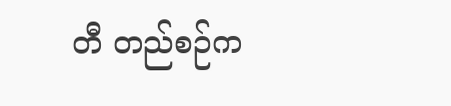တီ တည်စဉ်က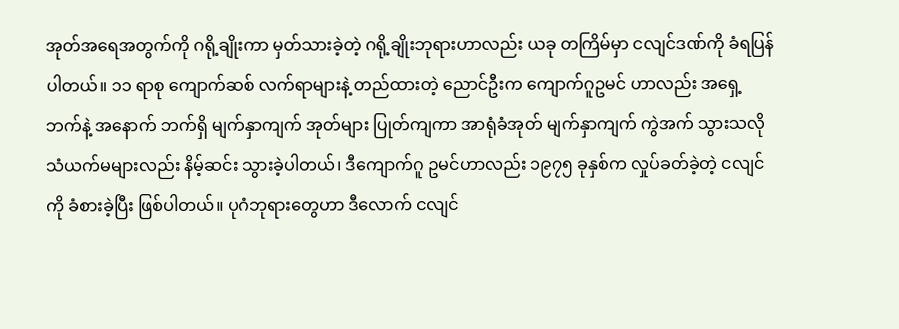အုတ်အရေအတွက်ကို ဂရို့ချိုးကာ မှတ်သားခဲ့တဲ့ ဂရို့ချိုးဘုရားဟာလည်း ယခု တကြိမ်မှာ ငလျင်ဒဏ်ကို ခံရပြန်ပါတယ်။ ၁၁ ရာစု ကျောက်ဆစ် လက်ရာများနဲ့ တည်ထားတဲ့ ညောင်ဦးက ကျောက်ဂူဥမင် ဟာလည်း အရှေ့ဘက်နဲ့ အနောက် ဘက်ရှိ မျက်နှာကျက် အုတ်များ ပြုတ်ကျကာ အာရုံခံအုတ် မျက်နှာကျက် ကွဲအက် သွားသလို သံယက်မများလည်း နိမ့်ဆင်း သွားခဲ့ပါတယ်၊ ဒီကျောက်ဂူ ဥမင်ဟာလည်း ၁၉၇၅ ခုနှစ်က လှုပ်ခတ်ခဲ့တဲ့ ငလျင်ကို ခံစားခဲ့ပြီး ဖြစ်ပါတယ်။ ပုဂံဘုရားတွေဟာ ဒီလောက် ငလျင်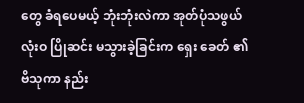တွေ ခံရပေမယ့် ဘုံးဘုံးလဲကာ အုတ်ပုံသဖွယ် လုံးဝ ပြိုဆင်း မသွားခဲ့ခြင်းက ရှေး ခေတ် ၏ ဗိသုကာ နည်း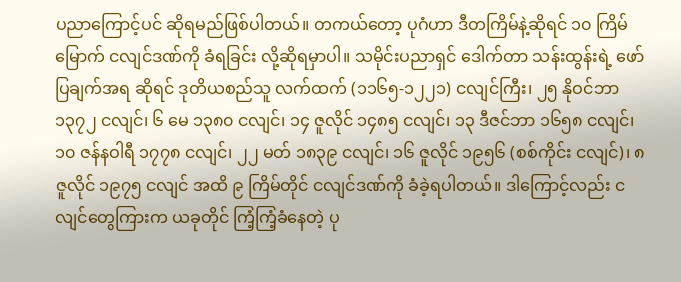ပညာကြောင့်ပင် ဆိုရမည်ဖြစ်ပါတယ်။ တကယ်တော့ ပုဂံဟာ ဒီတကြိမ်နဲ့ဆိုရင် ၁၀ ကြိမ်မြောက် ငလျင်ဒဏ်ကို ခံရခြင်း လို့ဆိုရမှာပါ။ သမိုင်းပညာရှင် ဒေါက်တာ သန်းထွန်းရဲ့ ဖော်ပြချက်အရ ဆိုရင် ဒုတိယစည်သူ လက်ထက် (၁၁၆၅-၁၂၂၁) ငလျင်ကြီး၊ ၂၅ နိုဝင်ဘာ ၁၃၇၂ ငလျင်၊ ၆ မေ ၁၃၈၀ ငလျင်၊ ၁၄ ဇူလိုင် ၁၄၈၅ ငလျင်၊ ၁၃ ဒီဇင်ဘာ ၁၆၅၈ ငလျင်၊ ၁၀ ဇန်နဝါရီ ၁၇၇၈ ငလျင်၊ ၂၂ မတ် ၁၈၃၉ ငလျင်၊ ၁၆ ဇူလိုင် ၁၉၅၆ (စစ်ကိုင်း ငလျင်)၊ ၈ ဇူလိုင် ၁၉၇၅ ငလျင် အထိ ၉ ကြိမ်တိုင် ငလျင်ဒဏ်ကို ခံခဲ့ရပါတယ်။ ဒါကြောင့်လည်း ငလျင်တွေကြားက ယခုတိုင် ကြံ့ကြံ့ခံနေတဲ့ ပု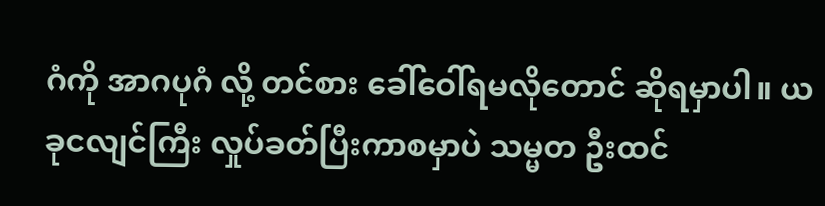ဂံကို အာဂပုဂံ လို့ တင်စား ခေါ်ဝေါ်ရမလိုတောင် ဆိုရမှာပါ။ ယခုငလျင်ကြီး လှုပ်ခတ်ပြီးကာစမှာပဲ သမ္မတ ဦးထင်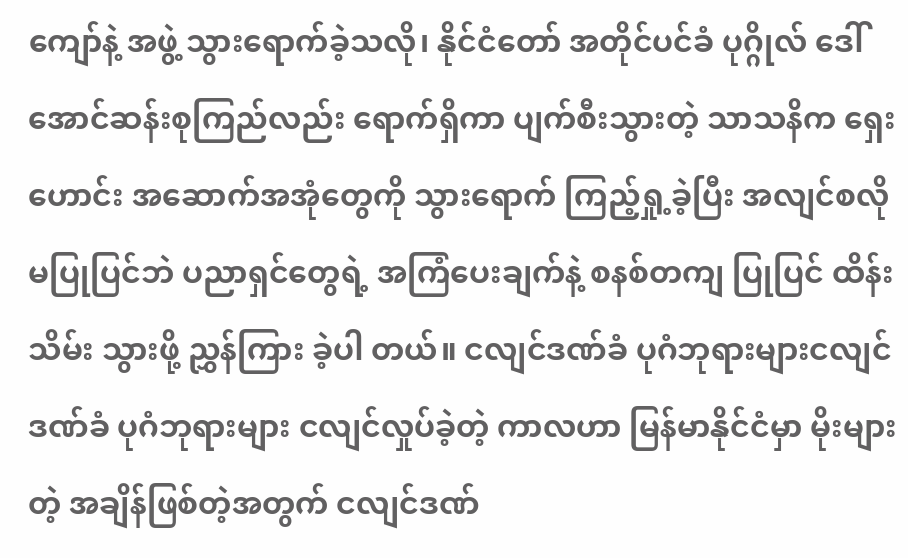ကျော်နဲ့ အဖွဲ့ သွားရောက်ခဲ့သလို၊ နိုင်ငံတော် အတိုင်ပင်ခံ ပုဂ္ဂိုလ် ဒေါ်အောင်ဆန်းစုကြည်လည်း ရောက်ရှိကာ ပျက်စီးသွားတဲ့ သာသနိက ရှေးဟောင်း အဆောက်အအုံတွေကို သွားရောက် ကြည့်ရှု့ခဲ့ပြီး အလျင်စလို မပြုပြင်ဘဲ ပညာရှင်တွေရဲ့ အကြံပေးချက်နဲ့ စနစ်တကျ ပြုပြင် ထိန်းသိမ်း သွားဖို့ ညွှန်ကြား ခဲ့ပါ တယ်။ ငလျင်ဒဏ်ခံ ပုဂံဘုရားများငလျင်ဒဏ်ခံ ပုဂံဘုရားများ ငလျင်လှုပ်ခဲ့တဲ့ ကာလဟာ မြန်မာနိုင်ငံမှာ မိုးများတဲ့ အချိန်ဖြစ်တဲ့အတွက် ငလျင်ဒဏ်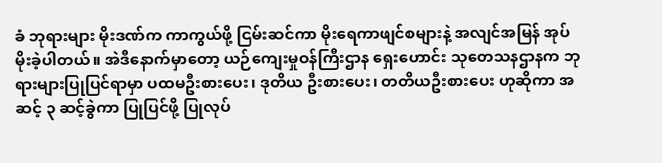ခံ ဘုရားများ မိုးဒဏ်က ကာကွယ်ဖို့ ငြမ်းဆင်ကာ မိုးရေကာဖျင်စများနဲ့ အလျင်အမြန် အုပ်မိုးခဲ့ပါတယ်။ အဲဒီနောက်မှာတော့ ယဉ်ကျေးမှုဝန်ကြီးဌာန ရှေးဟောင်း သုတေသနဌာနက ဘုရားများပြုပြင်ရာမှာ ပထမဦးစားပေး၊ ဒုတိယ ဦးစားပေး၊ တတိယဦးစားပေး ဟုဆိုကာ အဆင့် ၃ ဆင့်ခွဲကာ ပြုပြင်ဖို့ ပြုလုပ်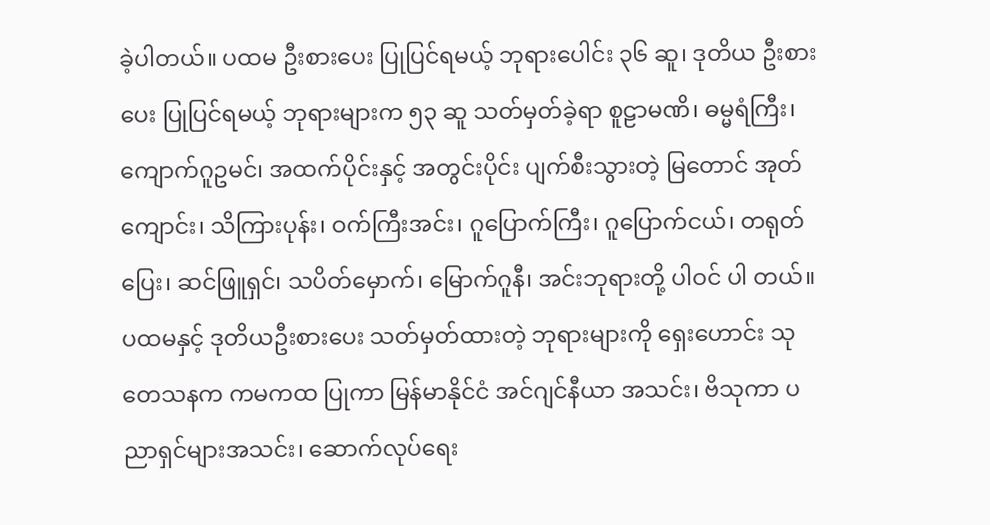ခဲ့ပါတယ်။ ပထမ ဦးစားပေး ပြုပြင်ရမယ့် ဘုရားပေါင်း ၃၆ ဆူ၊ ဒုတိယ ဦးစားပေး ပြုပြင်ရမယ့် ဘုရားများက ၅၃ ဆူ သတ်မှတ်ခဲ့ရာ စူဠာမဏိ၊ ဓမ္မရံကြီး၊ ကျောက်ဂူဥမင်၊ အထက်ပိုင်းနှင့် အတွင်းပိုင်း ပျက်စီးသွားတဲ့ မြတောင် အုတ်ကျောင်း၊ သိကြားပုန်း၊ ဝက်ကြီးအင်း၊ ဂူပြောက်ကြီး၊ ဂူပြောက်ငယ်၊ တရုတ်ပြေး၊ ဆင်ဖြူရှင်၊ သပိတ်မှောက်၊ မြောက်ဂူနီ၊ အင်းဘုရားတို့ ပါဝင် ပါ တယ်။ ပထမနှင့် ဒုတိယဦးစားပေး သတ်မှတ်ထားတဲ့ ဘုရားများကို ရှေးဟောင်း သုတေသနက ကမကထ ပြုကာ မြန်မာနိုင်ငံ အင်ဂျင်နီယာ အသင်း၊ ဗိသုကာ ပညာရှင်များအသင်း၊ ဆောက်လုပ်ရေး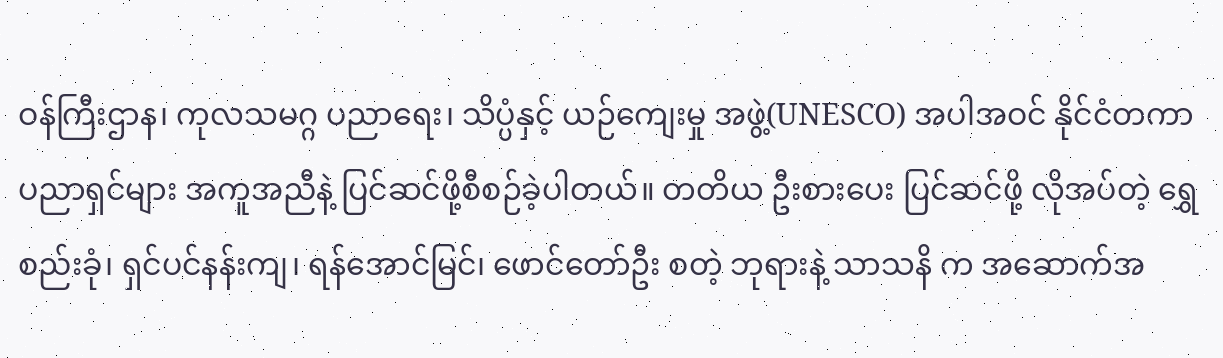ဝန်ကြီးဌာန၊ ကုလသမဂ္ဂ ပညာရေး၊ သိပ္ပံနှင့် ယဉ်ကျေးမှု အဖွဲ့(UNESCO) အပါအဝင် နိုင်ငံတကာ ပညာရှင်များ အကူအညီနဲ့ ပြင်ဆင်ဖို့စီစဉ်ခဲ့ပါတယ်။ တတိယ ဦးစားပေး ပြင်ဆင်ဖို့ လိုအပ်တဲ့ ရွှေစည်းခုံ၊ ရှင်ပင်နန်းကျ၊ ရန်အောင်မြင်၊ ဖောင်တော်ဦး စတဲ့ ဘုရားနဲ့ သာသနိ က အဆောက်အ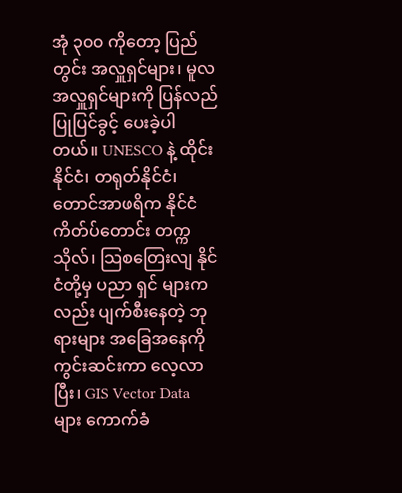အုံ ၃၀၀ ကိုတော့ ပြည်တွင်း အလှူရှင်များ၊ မူလအလှူရှင်များကို ပြန်လည်ပြုပြင်ခွင့် ပေးခဲ့ပါတယ်။ UNESCO နဲ့ ထိုင်းနိုင်ငံ၊ တရုတ်နိုင်ငံ၊ တောင်အာဖရိက နိုင်ငံ ကိတ်ပ်တောင်း တက္ကသိုလ်၊ သြစတြေးလျ နိုင်ငံတို့မှ ပညာ ရှင် များကလည်း ပျက်စီးနေတဲ့ ဘုရားများ အခြေအနေကို ကွင်းဆင်းကာ လေ့လာပြီး၊ GIS Vector Data များ ကောက်ခံ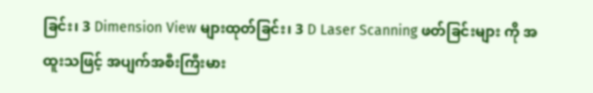ခြင်း၊ 3 Dimension View များထုတ်ခြင်း၊ 3 D Laser Scanning ဖတ်ခြင်းများ ကို အထူးသဖြင့် အပျက်အစီးကြီးမား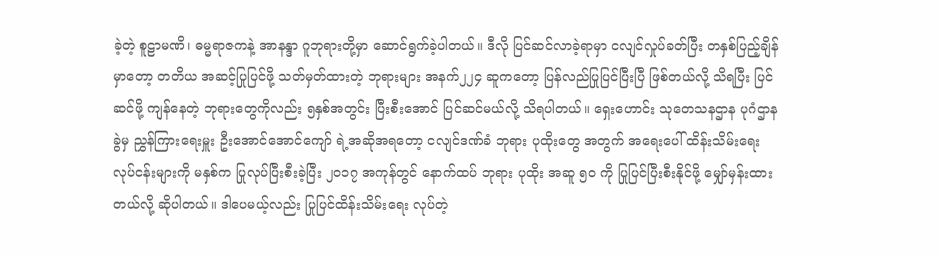ခဲ့တဲ့ စူဠာမဏိ၊ ဓမ္မရာဇကနဲ့ အာနန္ဒာ ဂူဘုရားတို့မှာ ဆောင်ရွက်ခဲ့ပါတယ်။ ဒီလို ပြင်ဆင်လာခဲ့ရာမှာ ငလျင်လှုပ်ခတ်ပြီး တနှစ်ပြည့်ချိန်မှာတော့ တတိယ အဆင့်ပြုပြင်ဖို့ သတ်မှတ်ထားတဲ့ ဘုရားများ အနက်၂၂၄ ဆူကတော့ ပြန်လည်ပြုပြင်ပြီးပြီ ဖြစ်တယ်လို့ သိရပြီး ပြင်ဆင်ဖို့ ကျန်နေတဲ့ ဘုရားတွေကိုလည်း ၅နှစ်အတွင်း ပြီးစီးအောင် ပြင်ဆင်မယ်လို့ သိရပါတယ်။ ရှေးဟောင်း သုတေသနဌာန ပုဂံဌာနခွဲမှ ညွှန်ကြားရေးမှူး ဦးအောင်အောင်ကျော် ရဲ့အဆိုအရတော့ ငလျင်ဒဏ်ခံ ဘုရား ပုထိုးတွေ အတွက် အရေးပေါ် ထိန်းသိမ်းရေး လုပ်ငန်းများကို မနှစ်က ပြုလုပ်ပြီးစီးခဲ့ပြီး ၂၀၁၇ အကုန်တွင် နောက်ထပ် ဘုရား ပုထိုး အဆူ ၅၀ ကို ပြုပြင်ပြီးစီးနိုင်ဖို့ မျှော်မှန်းထားတယ်လို့ ဆိုပါတယ်။ ဒါပေမယ့်လည်း ပြုပြင်ထိန်းသိမ်းရေး လုပ်တဲ့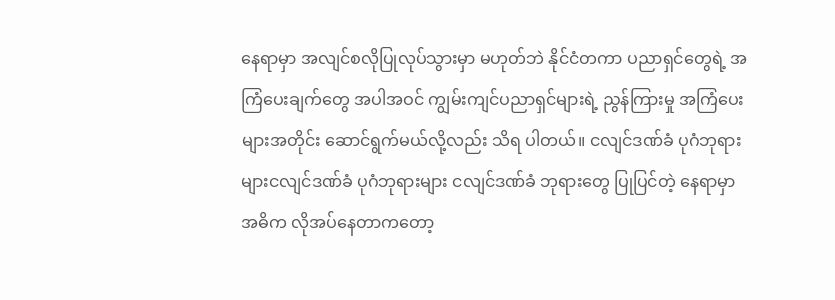နေရာမှာ အလျင်စလိုပြုလုပ်သွားမှာ မဟုတ်ဘဲ နိုင်ငံတကာ ပညာရှင်တွေရဲ့ အကြံပေးချက်တွေ အပါအဝင် ကျွမ်းကျင်ပညာရှင်များရဲ့ ညွန်ကြားမှု အကြံပေးများအတိုင်း ဆောင်ရွက်မယ်လို့လည်း သိရ ပါတယ်။ ငလျင်ဒဏ်ခံ ပုဂံဘုရားများငလျင်ဒဏ်ခံ ပုဂံဘုရားများ ငလျင်ဒဏ်ခံ ဘုရားတွေ ပြုပြင်တဲ့ နေရာမှာ အဓိက လိုအပ်နေတာကတော့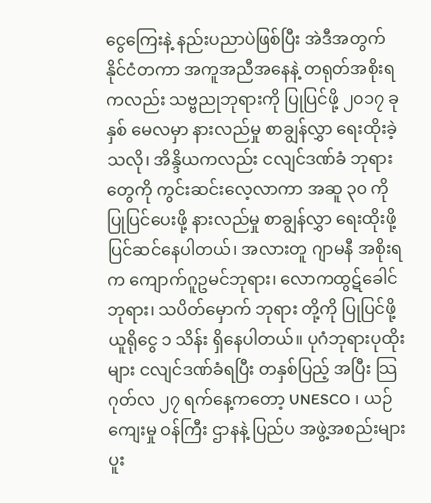ငွေကြေးနဲ့ နည်းပညာပဲဖြစ်ပြီး အဲဒီအတွက် နိုင်ငံတကာ အကူအညီအနေနဲ့ တရုတ်အစိုးရကလည်း သဗ္ဗညုဘုရားကို ပြုပြင်ဖို့ ၂၀၁၇ ခုနှစ် မေလမှာ နားလည်မှု စာချွန်လွှာ ရေးထိုးခဲ့သလို၊ အိန္ဒိယကလည်း ငလျင်ဒဏ်ခံ ဘုရားတွေကို ကွင်းဆင်းလေ့လာကာ အဆူ ၃၀ ကို ပြုပြင်ပေးဖို့ နားလည်မှု စာချွန်လွှာ ရေးထိုးဖို့ ပြင်ဆင်နေပါတယ်၊ အလားတူ ဂျာမနီ အစိုးရက ကျောက်ဂူဥမင်ဘုရား၊ လောကထွဋ်ခေါင် ဘုရား၊ သပိတ်မှောက် ဘုရား တို့ကို ပြုပြင်ဖို့ ယူရိုငွေ ၁ သိန်း ရှိနေပါတယ်။ ပုဂံဘုရားပုထိုးများ ငလျင်ဒဏ်ခံရပြီး တနှစ်ပြည့် အပြီး သြဂုတ်လ ၂၇ ရက်နေ့ကတော့ UNESCO ၊ ယဉ်ကျေးမှု ဝန်ကြီး ဌာနနဲ့ ပြည်ပ အဖွဲ့အစည်းများ ပူး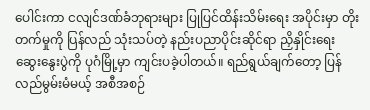ပေါင်းကာ ငလျင်ဒဏ်ခံဘုရားများ ပြုပြင်ထိန်းသိမ်းရေး အပိုင်းမှာ တိုးတက်မှုကို ပြန်လည် သုံးသပ်တဲ့ နည်းပညာပိုင်းဆိုင်ရာ ညှိနှိုင်းရေး ဆွေးနွေးပွဲကို ပုဂံမြို့မှာ ကျင်းပခဲ့ပါတယ်။ ရည်ရွယ်ချက်တော့ ပြန်လည်မွမ်းမံမယ့် အစီအစဉ်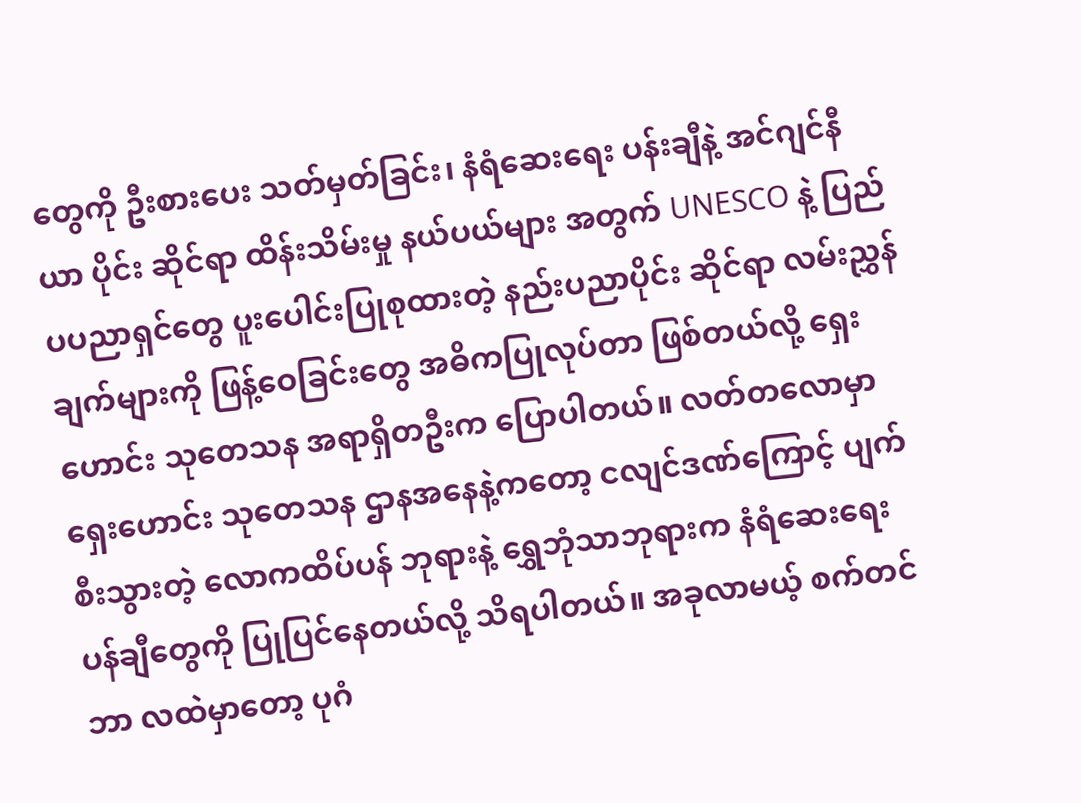တွေကို ဦးစားပေး သတ်မှတ်ခြင်း၊ နံရံဆေးရေး ပန်းချီနဲ့ အင်ဂျင်နီယာ ပိုင်း ဆိုင်ရာ ထိန်းသိမ်းမှု နယ်ပယ်များ အတွက် UNESCO နဲ့ ပြည်ပပညာရှင်တွေ ပူးပေါင်းပြုစုထားတဲ့ နည်းပညာပိုင်း ဆိုင်ရာ လမ်းညွှန်ချက်များကို ဖြန့်ဝေခြင်းတွေ အဓိကပြုလုပ်တာ ဖြစ်တယ်လို့ ရှေးဟောင်း သုတေသန အရာရှိတဦးက ပြောပါတယ်။ လတ်တလောမှာ ရှေးဟောင်း သုတေသန ဌာနအနေနဲ့ကတော့ ငလျင်ဒဏ်ကြောင့် ပျက်စီးသွားတဲ့ လောကထိပ်ပန် ဘုရားနဲ့ ရွှေဘုံသာဘုရားက နံရံဆေးရေး ပန်ချီတွေကို ပြုပြင်နေတယ်လို့ သိရပါတယ်။ အခုလာမယ့် စက်တင်ဘာ လထဲမှာတော့ ပုဂံ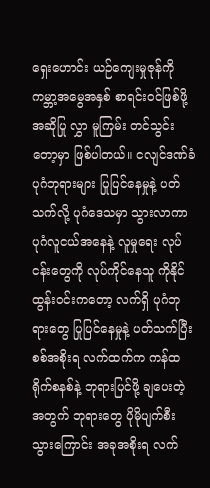ရှေးဟောင်း ယဉ်ကျေးမှုဇုန်ကို ကမ္ဘာ့အမွေအနှစ် စာရင်းဝင်ဖြစ်ဖို့ အဆိုပြု လွှာ မူကြမ်း တင်သွင်းတော့မှာ ဖြစ်ပါတယ်။ ငလျင်ဒဏ်ခံ ပုဂံဘုရားများ ပြုပြင်နေမှုနဲ့ ပတ်သက်လို့ ပုဂံဒေသမှာ သွားလာကာ ပုဂံလူငယ်အနေနဲ့ လူမှုရေး လုပ်ငန်းတွေကို လုပ်ကိုင်နေသူ ကိုနိုင်ထွန်းဝင်းကတော့ လက်ရှိ ပုဂံဘုရားတွေ ပြုပြင်နေမှုနဲ့ ပတ်သက်ပြီး စစ်အစိုးရ လက်ထက်က ကန်ထရိုက်စနစ်နဲ့ ဘုရားပြင်ဖို့ ချပေးတဲ့အတွက် ဘုရားတွေ ပိုမိုပျက်စီးသွားကြောင်း အခုအစိုးရ လက်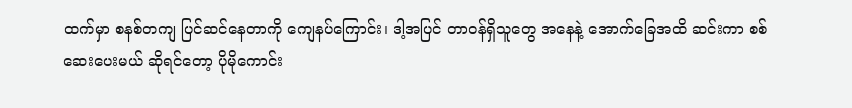ထက်မှာ စနစ်တကျ ပြင်ဆင်နေတာကို ကျေနပ်ကြောင်း၊ ဒါ့အပြင် တာဝန်ရှိသူတွေ အနေနဲ့ အောက်ခြေအထိ ဆင်းကာ စစ်ဆေးပေးမယ် ဆိုရင်တော့ ပိုမိုကောင်း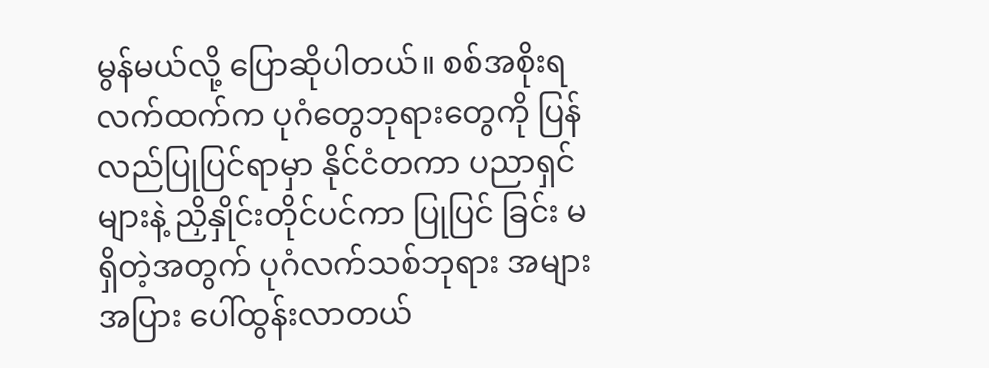မွန်မယ်လို့ ပြောဆိုပါတယ်။ စစ်အစိုးရ လက်ထက်က ပုဂံတွေဘုရားတွေကို ပြန်လည်ပြုပြင်ရာမှာ နိုင်ငံတကာ ပညာရှင်များနဲ့ ညှိနှိုင်းတိုင်ပင်ကာ ပြုပြင် ခြင်း မရှိတဲ့အတွက် ပုဂံလက်သစ်ဘုရား အများအပြား ပေါ်ထွန်းလာတယ်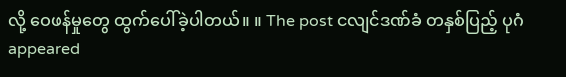လို့ ဝေဖန်မှုတွေ ထွက်ပေါ်ခဲ့ပါတယ်။ ။ The post ငလျင်ဒဏ်ခံ တနှစ်ပြည့် ပုဂံ appeared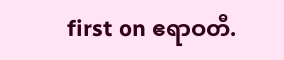first on ဧရာဝတီ.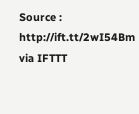Source : http://ift.tt/2wI54Bm
via IFTTT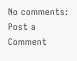No comments:
Post a Comment